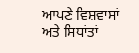ਆਪਣੇ ਵਿਸ਼ਵਾਸਾਂ ਅਤੇ ਸਿਧਾਂਤਾਂ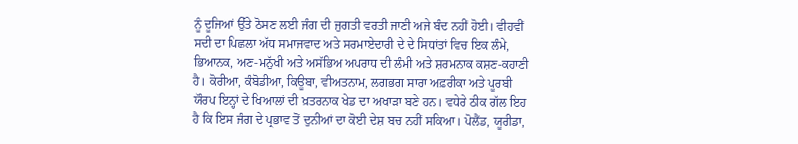ਨੂੰ ਦੂਜਿਆਂ ਉੱਤੇ ਠੋਸਣ ਲਈ ਜੰਗ ਦੀ ਜੁਗਤੀ ਵਰਤੀ ਜਾਣੀ ਅਜੇ ਬੰਦ ਨਹੀਂ ਹੋਈ। ਵੀਹਵੀਂ ਸਦੀ ਦਾ ਪਿਛਲਾ ਅੱਧ ਸਮਾਜਵਾਦ ਅਤੇ ਸਰਮਾਏਦਾਰੀ ਦੇ ਦੇ ਸਿਧਾਂਤਾਂ ਵਿਚ ਇਕ ਲੰਮੇ, ਭਿਆਨਕ, ਅਣ-ਮਨੁੱਖੀ ਅਤੇ ਅਸੱਭਿਅ ਅਪਰਾਧ ਦੀ ਲੰਮੀ ਅਤੇ ਸ਼ਰਮਨਾਕ ਕਸ਼ਣ-ਕਹਾਣੀ ਹੈ। ਕੋਰੀਆ, ਕੰਬੋਡੀਆ, ਕਿਊਬਾ, ਵੀਅਤਨਾਮ, ਲਗਭਗ ਸਾਰਾ ਅਫ਼ਰੀਕਾ ਅਤੇ ਪੂਰਬੀ ਯੌਰਪ ਇਨ੍ਹਾਂ ਦੇ ਖਿਆਲਾਂ ਦੀ ਖ਼ਤਰਨਾਕ ਖੇਡ ਦਾ ਅਖਾੜਾ ਬਣੇ ਹਨ। ਵਧੇਰੇ ਠੀਕ ਗੱਲ ਇਹ ਹੈ ਕਿ ਇਸ ਜੰਗ ਦੇ ਪ੍ਰਭਾਵ ਤੋਂ ਦੁਨੀਆਂ ਦਾ ਕੋਈ ਦੇਸ਼ ਬਚ ਨਹੀਂ ਸਕਿਆ। ਪੋਲੈਂਡ, ਯੂਰੀਡਾ,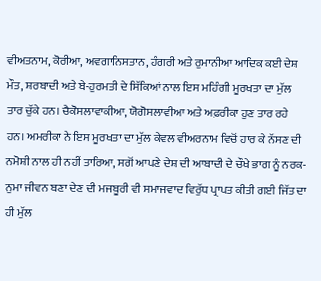ਵੀਅਤਨਾਮ, ਕੋਰੀਆ, ਅਵਗਾਨਿਸਤਾਨ, ਹੰਗਰੀ ਅਤੇ ਰੁਮਾਨੀਆ ਆਦਿਕ ਕਈ ਦੇਸ਼ ਮੌਤ, ਸ਼ਰਬਾਦੀ ਅਤੇ ਬੇ-ਹੁਰਮਤੀ ਦੇ ਸਿੱਕਿਆਂ ਨਾਲ ਇਸ ਮਹਿੰਗੀ ਮੂਰਖਤਾ ਦਾ ਮੁੱਲ ਤਾਰ ਚੁੱਕੇ ਹਨ। ਚੈਕੋਸਲਾਵਾਕੀਆ, ਯੋਗੋਸਲਾਵੀਆ ਅਤੇ ਅਫ਼ਰੀਕਾ ਹੁਣ ਤਾਰ ਰਹੇ ਹਨ। ਅਮਰੀਕਾ ਨੇ ਇਸ ਮੂਰਖਤਾ ਦਾ ਮੁੱਲ ਕੇਵਲ ਵੀਅਰਨਾਮ ਵਿਚੋਂ ਹਾਰ ਕੇ ਨੱਸਣ ਦੀ ਨਮੋਸ਼ੀ ਨਾਲ ਹੀ ਨਹੀਂ ਤਾਰਿਆ, ਸਗੋਂ ਆਪਣੇ ਦੇਸ਼ ਦੀ ਆਬਾਦੀ ਦੇ ਚੌਖੇ ਭਾਗ ਨੂੰ ਨਰਕ-ਨੁਮਾ ਜੀਵਨ ਬਣਾ ਦੇਣ ਦੀ ਮਜਬੂਰੀ ਵੀ ਸਮਾਜਵਾਦ ਵਿਰੁੱਧ ਪ੍ਰਾਪਤ ਕੀਤੀ ਗਈ ਜਿੱਤ ਦਾ ਹੀ ਮੁੱਲ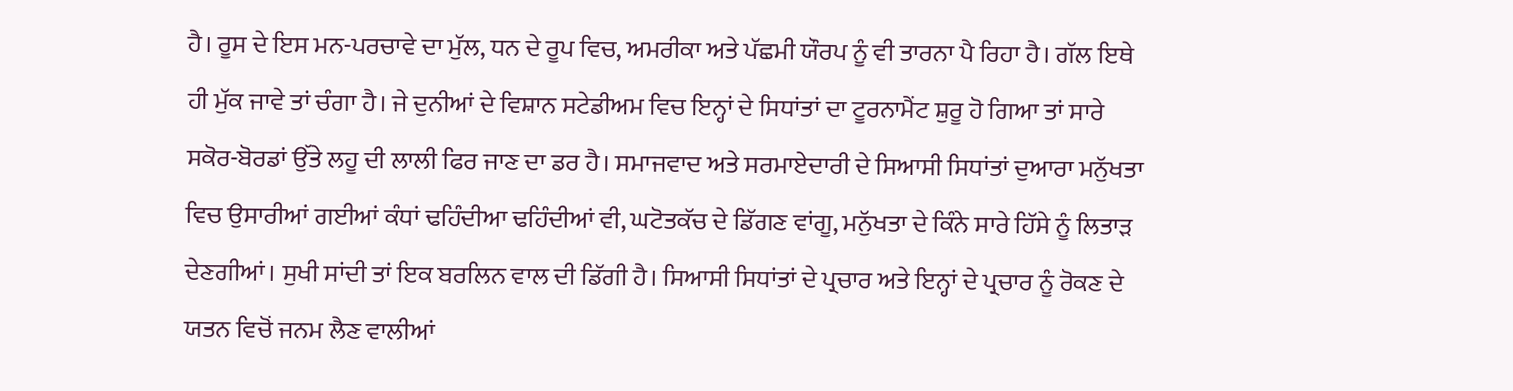ਹੈ। ਰੂਸ ਦੇ ਇਸ ਮਨ-ਪਰਚਾਵੇ ਦਾ ਮੁੱਲ, ਧਨ ਦੇ ਰੂਪ ਵਿਚ, ਅਮਰੀਕਾ ਅਤੇ ਪੱਛਮੀ ਯੌਰਪ ਨੂੰ ਵੀ ਤਾਰਨਾ ਪੈ ਰਿਹਾ ਹੈ। ਗੱਲ ਇਥੇ ਹੀ ਮੁੱਕ ਜਾਵੇ ਤਾਂ ਚੰਗਾ ਹੈ। ਜੇ ਦੁਨੀਆਂ ਦੇ ਵਿਸ਼ਾਨ ਸਟੇਡੀਅਮ ਵਿਚ ਇਨ੍ਹਾਂ ਦੇ ਸਿਧਾਂਤਾਂ ਦਾ ਟੂਰਨਾਮੈਂਟ ਸ਼ੁਰੂ ਹੋ ਗਿਆ ਤਾਂ ਸਾਰੇ ਸਕੋਰ-ਬੋਰਡਾਂ ਉੱਤੇ ਲਹੂ ਦੀ ਲਾਲੀ ਫਿਰ ਜਾਣ ਦਾ ਡਰ ਹੈ। ਸਮਾਜਵਾਦ ਅਤੇ ਸਰਮਾਏਦਾਰੀ ਦੇ ਸਿਆਸੀ ਸਿਧਾਂਤਾਂ ਦੁਆਰਾ ਮਨੁੱਖਤਾ ਵਿਚ ਉਸਾਰੀਆਂ ਗਈਆਂ ਕੰਧਾਂ ਢਹਿੰਦੀਆ ਢਹਿੰਦੀਆਂ ਵੀ, ਘਟੋਤਕੱਚ ਦੇ ਡਿੱਗਣ ਵਾਂਗੂ, ਮਨੁੱਖਤਾ ਦੇ ਕਿੰਨੇ ਸਾਰੇ ਹਿੱਸੇ ਨੂੰ ਲਿਤਾੜ ਦੇਣਗੀਆਂ। ਸੁਖੀ ਸਾਂਦੀ ਤਾਂ ਇਕ ਬਰਲਿਨ ਵਾਲ ਦੀ ਡਿੱਗੀ ਹੈ। ਸਿਆਸੀ ਸਿਧਾਂਤਾਂ ਦੇ ਪ੍ਰਚਾਰ ਅਤੇ ਇਨ੍ਹਾਂ ਦੇ ਪ੍ਰਚਾਰ ਨੂੰ ਰੋਕਣ ਦੇ ਯਤਨ ਵਿਚੋਂ ਜਨਮ ਲੈਣ ਵਾਲੀਆਂ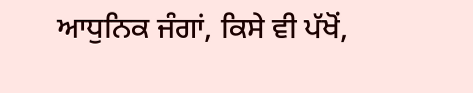ਆਧੁਨਿਕ ਜੰਗਾਂ, ਕਿਸੇ ਵੀ ਪੱਖੋਂ,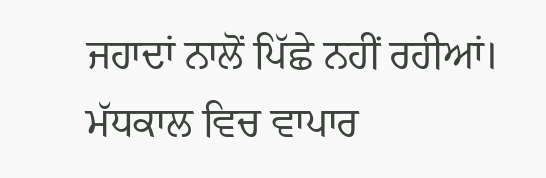ਜਹਾਦਾਂ ਨਾਲੋਂ ਪਿੱਛੇ ਨਹੀਂ ਰਹੀਆਂ।
ਮੱਧਕਾਲ ਵਿਚ ਵਾਪਾਰ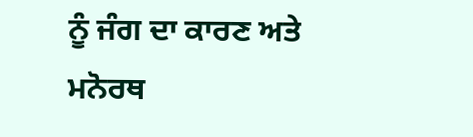ਨੂੰ ਜੰਗ ਦਾ ਕਾਰਣ ਅਤੇ ਮਨੋਰਥ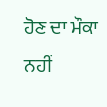ਹੋਣ ਦਾ ਮੌਕਾ ਨਹੀਂ